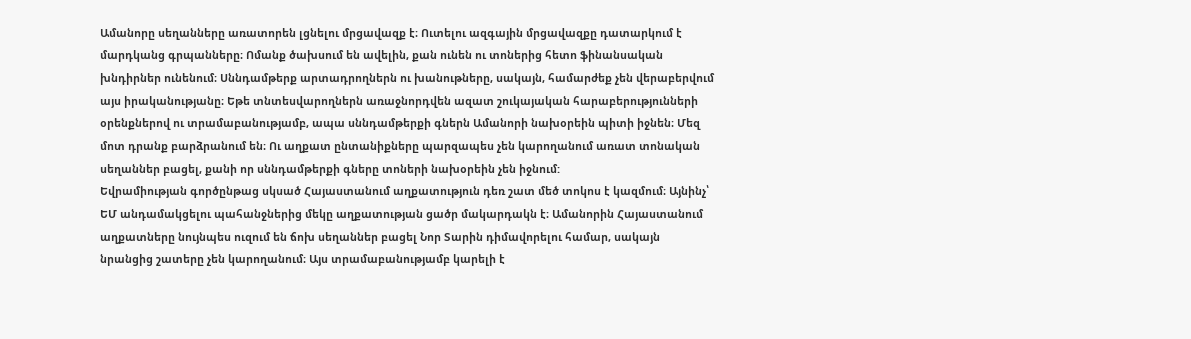Ամանորը սեղանները առատորեն լցնելու մրցավազք է։ Ուտելու ազգային մրցավազքը դատարկում է մարդկանց գրպանները։ Ոմանք ծախսում են ավելին, քան ունեն ու տոներից հետո ֆինանսական խնդիրներ ունենում։ Սննդամթերք արտադրողներն ու խանութները, սակայն, համարժեք չեն վերաբերվում այս իրականությանը։ Եթե տնտեսվարողներն առաջնորդվեն ազատ շուկայական հարաբերությունների օրենքներով ու տրամաբանությամբ, ապա սննդամթերքի գներն Ամանորի նախօրեին պիտի իջնեն։ Մեզ մոտ դրանք բարձրանում են։ Ու աղքատ ընտանիքները պարզապես չեն կարողանում առատ տոնական սեղաններ բացել, քանի որ սննդամթերքի գները տոների նախօրեին չեն իջնում:
Եվրամիության գործընթաց սկսած Հայաստանում աղքատություն դեռ շատ մեծ տոկոս է կազմում։ Այնինչ՝ ԵՄ անդամակցելու պահանջներից մեկը աղքատության ցածր մակարդակն է։ Ամանորին Հայաստանում աղքատները նույնպես ուզում են ճոխ սեղաններ բացել Նոր Տարին դիմավորելու համար, սակայն նրանցից շատերը չեն կարողանում։ Այս տրամաբանությամբ կարելի է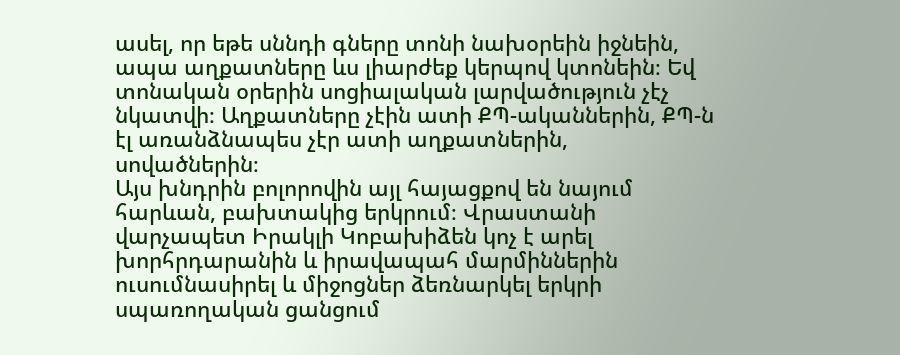ասել, որ եթե սննդի գները տոնի նախօրեին իջնեին, ապա աղքատները ևս լիարժեք կերպով կտոնեին։ Եվ տոնական օրերին սոցիալական լարվածություն չէչ նկատվի։ Աղքատները չէին ատի ՔՊ-ականներին, ՔՊ-ն էլ առանձնապես չէր ատի աղքատներին, սովածներին։
Այս խնդրին բոլորովին այլ հայացքով են նայում հարևան, բախտակից երկրում։ Վրաստանի վարչապետ Իրակլի Կոբախիձեն կոչ է արել խորհրդարանին և իրավապահ մարմիններին ուսումնասիրել և միջոցներ ձեռնարկել երկրի սպառողական ցանցում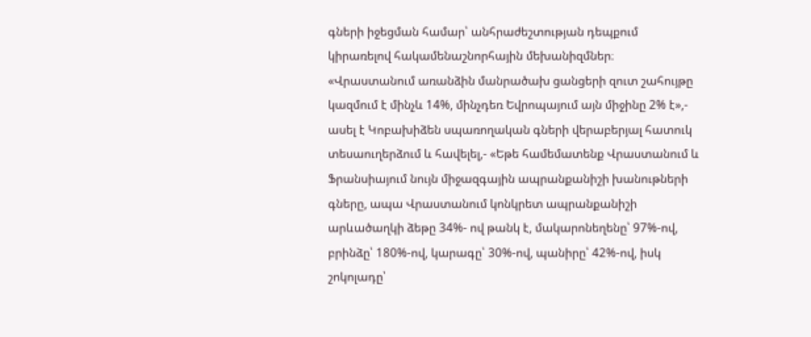գների իջեցման համար՝ անհրաժեշտության դեպքում կիրառելով հակամենաշնորհային մեխանիզմներ։ «Վրաստանում առանձին մանրածախ ցանցերի զուտ շահույթը կազմում է մինչև 14%, մինչդեռ Եվրոպայում այն միջինը 2% է»,- ասել է Կոբախիձեն սպառողական գների վերաբերյալ հատուկ տեսաուղերձում և հավելել,- «Եթե համեմատենք Վրաստանում և Ֆրանսիայում նույն միջազգային ապրանքանիշի խանութների գները, ապա Վրաստանում կոնկրետ ապրանքանիշի արևածաղկի ձեթը 34%- ով թանկ է, մակարոնեղենը՝ 97%-ով, բրինձը՝ 180%-ով, կարագը՝ 30%-ով, պանիրը՝ 42%-ով, իսկ շոկոլադը՝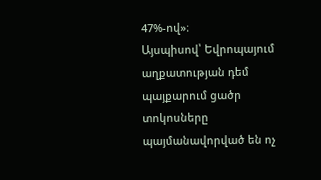47%-ով»։
Այսպիսով՝ Եվրոպայում աղքատության դեմ պայքարում ցածր տոկոսները պայմանավորված են ոչ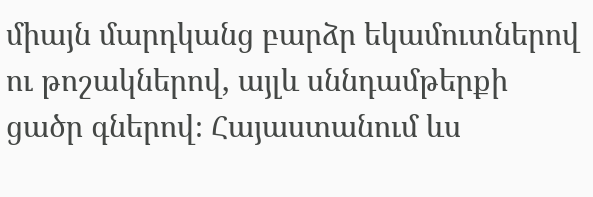միայն մարդկանց բարձր եկամուտներով ու թոշակներով, այլև սննդամթերքի ցածր գներով։ Հայաստանում ևս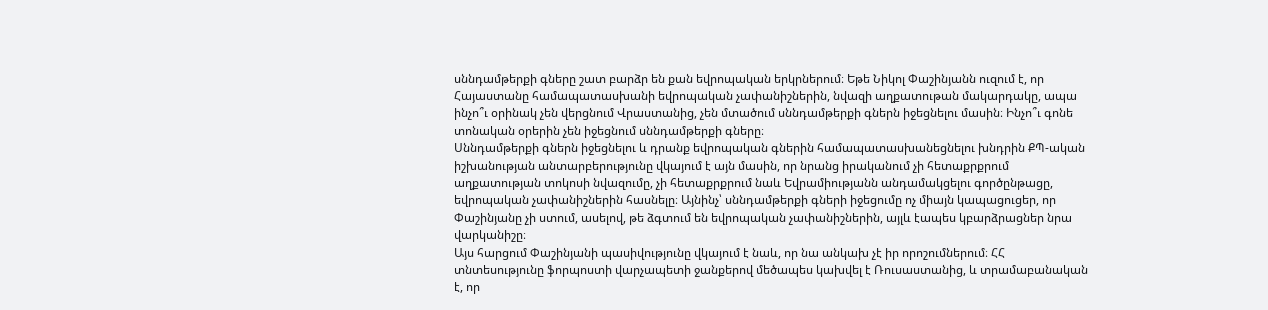սննդամթերքի գները շատ բարձր են քան եվրոպական երկրներում։ Եթե Նիկոլ Փաշինյանն ուզում է, որ Հայաստանը համապատասխանի եվրոպական չափանիշներին, նվազի աղքատութան մակարդակը, ապա ինչո՞ւ օրինակ չեն վերցնում Վրաստանից, չեն մտածում սննդամթերքի գներն իջեցնելու մասին։ Ինչո՞ւ գոնե տոնական օրերին չեն իջեցնում սննդամթերքի գները։
Սննդամթերքի գներն իջեցնելու և դրանք եվրոպական գներին համապատասխանեցնելու խնդրին ՔՊ-ական իշխանության անտարբերությունը վկայում է այն մասին, որ նրանց իրականում չի հետաքրքրում աղքատության տոկոսի նվազումը, չի հետաքրքրում նաև Եվրամիությանն անդամակցելու գործընթացը, եվրոպական չափանիշներին հասնելը։ Այնինչ՝ սննդամթերքի գների իջեցումը ոչ միայն կապացուցեր, որ Փաշինյանը չի ստում, ասելով, թե ձգտում են եվրոպական չափանիշներին, այլև էապես կբարձրացներ նրա վարկանիշը։
Այս հարցում Փաշինյանի պասիվությունը վկայում է նաև, որ նա անկախ չէ իր որոշումներում։ ՀՀ տնտեսությունը ֆորպոստի վարչապետի ջանքերով մեծապես կախվել է Ռուսաստանից, և տրամաբանական է, որ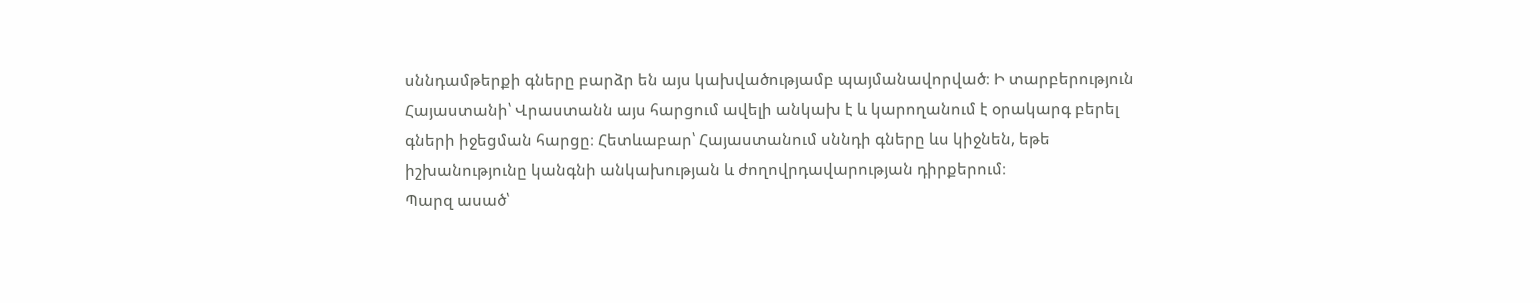սննդամթերքի գները բարձր են այս կախվածությամբ պայմանավորված։ Ի տարբերություն Հայաստանի՝ Վրաստանն այս հարցում ավելի անկախ է և կարողանում է օրակարգ բերել գների իջեցման հարցը։ Հետևաբար՝ Հայաստանում սննդի գները ևս կիջնեն, եթե իշխանությունը կանգնի անկախության և ժողովրդավարության դիրքերում։
Պարզ ասած՝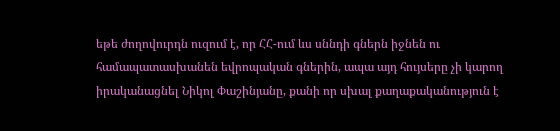եթե ժողովուրդն ուզում է, որ ՀՀ-ում ևս սննդի գներն իջնեն ու համապատասխանեն եվրոպական գներին, ապա այդ հույսերը չի կարող իրականացնել Նիկոլ Փաշինյանը, քանի որ սխալ քաղաքականություն է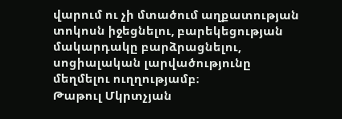վարում ու չի մտածում աղքատության տոկոսն իջեցնելու, բարեկեցության մակարդակը բարձրացնելու, սոցիալական լարվածությունը մեղմելու ուղղությամբ։
Թաթուլ Մկրտչյան